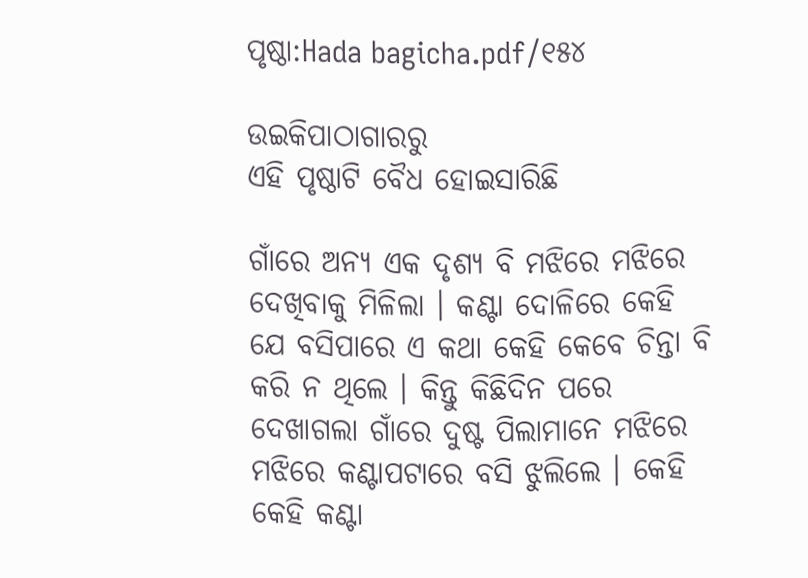ପୃଷ୍ଠା:Hada bagicha.pdf/୧୫୪

ଉଇକିପାଠାଗାର‌ରୁ
ଏହି ପୃଷ୍ଠାଟି ବୈଧ ହୋଇସାରିଛି

ଗାଁରେ ଅନ୍ୟ ଏକ ଦୃଶ୍ୟ ବି ମଝିରେ ମଝିରେ ଦେଖିବାକୁ ମିଳିଲା । କଣ୍ଟା ଦୋଳିରେ କେହି ଯେ ବସିପାରେ ଏ କଥା କେହି କେବେ ଚିନ୍ତା ବି କରି ନ ଥିଲେ । କିନ୍ତୁ କିଛିଦିନ ପରେ ଦେଖାଗଲା ଗାଁରେ ଦୁଷ୍ଟ ପିଲାମାନେ ମଝିରେ ମଝିରେ କଣ୍ଟାପଟାରେ ବସି ଝୁଲିଲେ । କେହି କେହି କଣ୍ଟା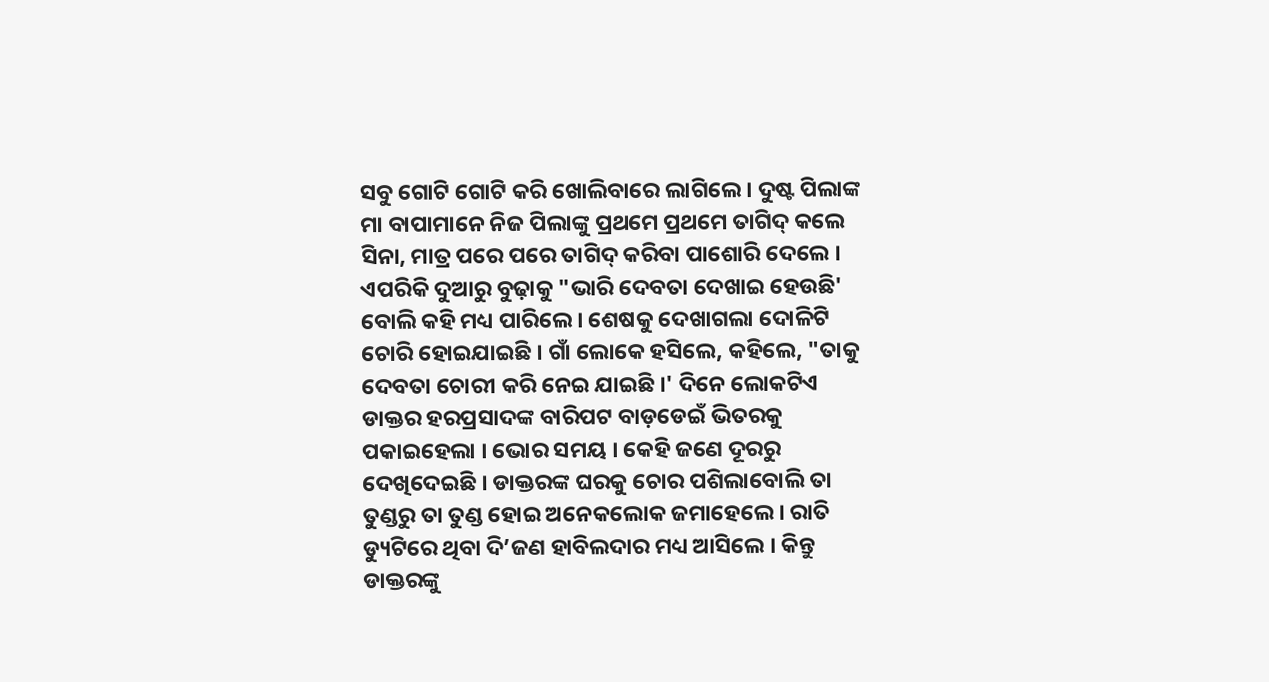ସବୁ ଗୋଟି ଗୋଟି କରି ଖୋଲିବାରେ ଲାଗିଲେ । ଦୁଷ୍ଟ ପିଲାଙ୍କ ମା ବାପାମାନେ ନିଜ ପିଲାଙ୍କୁ ପ୍ରଥମେ ପ୍ରଥମେ ତାଗିଦ୍ କଲେ ସିନା, ମାତ୍ର ପରେ ପରେ ତାଗିଦ୍ କରିବା ପାଶୋରି ଦେଲେ । ଏପରିକି ଦୁଆରୁ ବୁଢ଼ାକୁ "ଭାରି ଦେବତା ଦେଖାଇ ହେଉଛି' ବୋଲି କହି ମଧ୍ୟ ପାରିଲେ । ଶେଷକୁ ଦେଖାଗଲା ଦୋଳିଟି ଚୋରି ହୋଇଯାଇଛି । ଗାଁ ଲୋକେ ହସିଲେ, କହିଲେ, "ତାକୁ ଦେବତା ଚୋରୀ କରି ନେଇ ଯାଇଛି ।' ଦିନେ ଲୋକଟିଏ ଡାକ୍ତର ହରପ୍ରସାଦଙ୍କ ବାରିପଟ ବାଡ଼ଡେଇଁ ଭିତରକୁ ପକାଇହେଲା । ଭୋର ସମୟ । କେହି ଜଣେ ଦୂରରୁ ଦେଖିଦେଇଛି । ଡାକ୍ତରଙ୍କ ଘରକୁ ଚୋର ପଶିଲାବୋଲି ତା ତୁଣ୍ଡରୁ ତା ତୁଣ୍ଡ ହୋଇ ଅନେକଲୋକ ଜମାହେଲେ । ରାତି ଡ୍ୟୁଟିରେ ଥିବା ଦି’ଜଣ ହାବିଲଦାର ମଧ୍ୟ ଆସିଲେ । କିନ୍ତୁ ଡାକ୍ତରଙ୍କୁ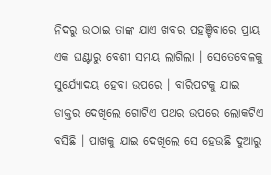ନିଦରୁ ଉଠାଇ ତାଙ୍କ ଯାଏ ଖବର ପହଞ୍ଚିବାରେ ପ୍ରାୟ ଏକ ଘଣ୍ଟାରୁ ବେଶୀ ସମୟ ଲାଗିଲା । ସେତେବେଳକୁ ସୁର୍ଯ୍ୟୋଦୟ ହେବା ଉପରେ । ବାରିପଟକୁ ଯାଇ ଡାକ୍ତର ଦେଖିଲେ ଗୋଟିଏ ପଥର ଉପରେ ଲୋକଟିଏ ବସିଛି । ପାଖକୁ ଯାଇ ଦେଖିଲେ ସେ ହେଉଛି ଦୁଆରୁ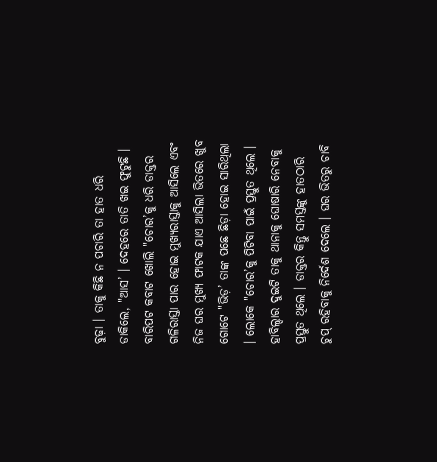ବୁଢ଼ା । ତାକୁ କିଛି ନ ପଚାରି ତା ହାତ ଧରି ଡାକିଲେ, "ଆସ’ । ଦେହରେ ତାତି ଖଇ ଫୁଟୁଛି । ବାରିପଟ କବାଟ ଖୋଲି "ଚୋର’କୁ ଧରି ଡାକ୍ତର ଗଳିରାସ୍ତା ପାର ହୋଇ ମୁଖ୍ୟରାସ୍ତାକୁ ଆସିଲେ ଏବଂ ନିଜ ଘର ମୁଖ୍ୟ ଫାଟକ ଯାଏ ଆସିଲା ଭିତରେ ଖୁବ ଗୋଟେ "ଭିଡ଼’ ତାଙ୍କ ପଛେ ଛିଡ଼ା ହୋଇ ସାରିଥିଲା । ଲୋକେ "ଚୋର’କୁ ପିଟିବା ପାଇଁ ପ୍ରସ୍ତୁତ ଥିଲେ । ହାବିଲ୍ଦାର ଦୁଇଟି ତାକୁ ଥାନାକୁ ଘୋଷାରି ନେବାକୁ ପ୍ରସ୍ତୁତ ଥିଲେ । ଡାକ୍ତର କିନ୍ତୁ ସମସ୍ତଙ୍କୁ ହାତଠାରି ଚୁପ୍ ରହିବାକୁ ନିର୍ଦେଶ ଦେଲେ । ଘର ଭିତରୁ ଚାବି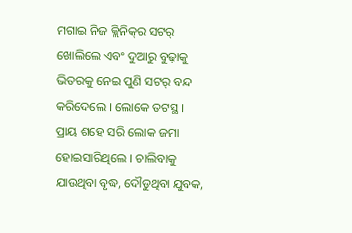ମଗାଇ ନିଜ କ୍ଲିନିକ୍‌ର ସଟର୍ ଖୋଲିଲେ ଏବଂ ଦୁଆରୁ ବୁଢ଼ାକୁ ଭିତରକୁ ନେଇ ପୁଣି ସଟର୍ ବନ୍ଦ କରିଦେଲେ । ଲୋକେ ତଟସ୍ଥ । ପ୍ରାୟ ଶହେ ସରି ଲୋକ ଜମା ହୋଇସାରିଥିଲେ । ଚାଲିବାକୁ ଯାଉଥିବା ବୃଦ୍ଧ, ଦୌଡୁଥିବା ଯୁବକ,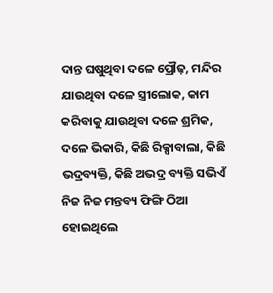ଦାନ୍ତ ଘଷୁଥିବା ଦଳେ ପ୍ରୌଢ଼, ମନ୍ଦିର ଯାଉଥିବା ଦଳେ ସ୍ତ୍ରୀଲୋକ, କାମ କରିବାକୁ ଯାଉଥିବା ଦଳେ ଶ୍ରମିକ, ଦଳେ ଭିକାରି, କିଛି ରିକ୍ସାବାଲା, କିଛି ଭଦ୍ରବ୍ୟକ୍ତି, କିଛି ଅଭଦ୍ର ବ୍ୟକ୍ତି ସଭିଏଁ ନିଜ ନିଜ ମନ୍ତବ୍ୟ ଫିଙ୍ଗି ଠିଆ ହୋଇଥିଲେ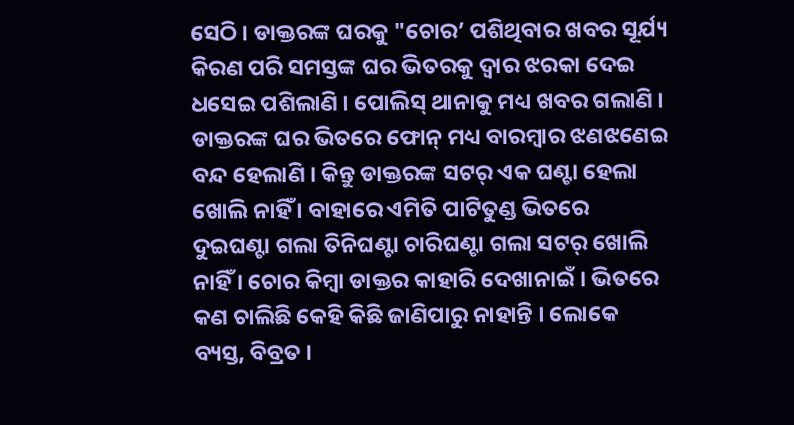ସେଠି । ଡାକ୍ତରଙ୍କ ଘରକୁ "ଚୋର’ ପଶିଥିବାର ଖବର ସୂର୍ଯ୍ୟ କିରଣ ପରି ସମସ୍ତଙ୍କ ଘର ଭିତରକୁ ଦ୍ୱାର ଝରକା ଦେଇ ଧସେଇ ପଶିଲାଣି । ପୋଲିସ୍ ଥାନାକୁ ମଧ୍ୟ ଖବର ଗଲାଣି । ଡାକ୍ତରଙ୍କ ଘର ଭିତରେ ଫୋନ୍ ମଧ୍ୟ ବାରମ୍ବାର ଝଣଝଣେଇ ବନ୍ଦ ହେଲାଣି । କିନ୍ତୁ ଡାକ୍ତରଙ୍କ ସଟର୍ ଏକ ଘଣ୍ଟା ହେଲା ଖୋଲି ନାହିଁ । ବାହାରେ ଏମିତି ପାଟିତୁଣ୍ଡ ଭିତରେ ଦୁଇଘଣ୍ଟା ଗଲା ତିନିଘଣ୍ଟା ଚାରିଘଣ୍ଟା ଗଲା ସଟର୍ ଖୋଲି ନାହିଁ । ଚୋର କିମ୍ବା ଡାକ୍ତର କାହାରି ଦେଖାନାଇଁ । ଭିତରେ କଣ ଚାଲିଛି କେହି କିଛି ଜାଣିପାରୁ ନାହାନ୍ତି । ଲୋକେ ବ୍ୟସ୍ତ, ବିବ୍ରତ ।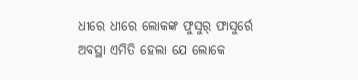ଧୀରେ ଧୀରେ ଲୋକଙ୍କ ଫୁସୁର୍ ଫାସୁର୍ରେ ଅବସ୍ଥା ଏମିତି ହେଲା ଯେ ଲୋକେ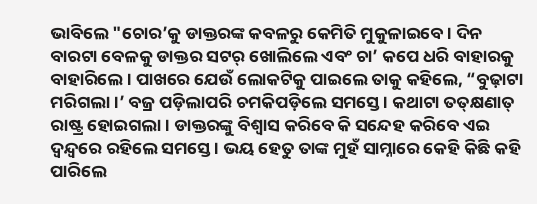ଭାବିଲେ "ଚୋର’କୁ ଡାକ୍ତରଙ୍କ କବଳରୁ କେମିତି ମୁକୁଳାଇବେ । ଦିନ ବାରଟା ବେଳକୁ ଡାକ୍ତର ସଟର୍ ଖୋଲିଲେ ଏବଂ ଚା’ କପେ ଧରି ବାହାରକୁ ବାହାରିଲେ । ପାଖରେ ଯେଉଁ ଲୋକଟିକୁ ପାଇଲେ ତାକୁ କହିଲେ, “ବୁଢ଼ାଟା ମରିଗଲା ।’ ବଜ୍ର ପଡ଼ିଲାପରି ଚମକିପଡ଼ିଲେ ସମସ୍ତେ । କଥାଟା ତତ୍‌କ୍ଷଣାତ୍ ରାଷ୍ଟ୍ର ହୋଇଗଲା । ଡାକ୍ତରଙ୍କୁ ବିଶ୍ୱାସ କରିବେ କି ସନ୍ଦେହ କରିବେ ଏଇ ଦ୍ୱନ୍ଦ୍ୱରେ ରହିଲେ ସମସ୍ତେ । ଭୟ ହେତୁ ତାଙ୍କ ମୁହଁ ସାମ୍ନାରେ କେହି କିଛି କହି ପାରିଲେ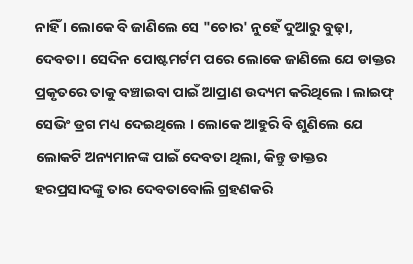ନାହିଁ । ଲୋକେ ବି ଜାଣିଲେ ସେ "ଚୋର' ନୁହେଁ ଦୁଆରୁ ବୁଢ଼ା, ଦେବତା । ସେଦିନ ପୋଷ୍ଟମର୍ଟମ ପରେ ଲୋକେ ଜାଣିଲେ ଯେ ଡାକ୍ତର ପ୍ରକୃତରେ ତାକୁ ବଞ୍ଚାଇବା ପାଇଁ ଆପ୍ରାଣ ଉଦ୍ୟମ କରିଥିଲେ । ଲାଇଫ୍ ସେଭିଂ ଡ୍ରଗ ମଧ୍ୟ ଦେଇଥିଲେ । ଲୋକେ ଆହୁରି ବି ଶୁଣିଲେ ଯେ ଲୋକଟି ଅନ୍ୟମାନଙ୍କ ପାଇଁ ଦେବତା ଥିଲା, କିନ୍ତୁ ଡାକ୍ତର ହରପ୍ରସାଦଙ୍କୁ ତାର ଦେବତାବୋଲି ଗ୍ରହଣକରି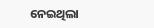ନେଇଥିଲା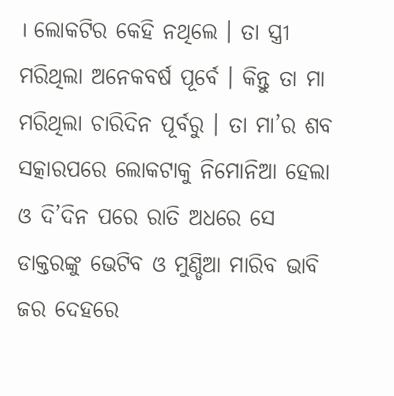। ଲୋକଟିର କେହି ନଥିଲେ । ତା ସ୍ତ୍ରୀ ମରିଥିଲା ଅନେକବର୍ଷ ପୂର୍ବେ । କିନ୍ତୁ ତା ମା ମରିଥିଲା ଚାରିଦିନ ପୂର୍ବରୁ । ତା ମା’ର ଶବ ସତ୍କାରପରେ ଲୋକଟାକୁ ନିମୋନିଆ ହେଲା ଓ ଦି’ଦିନ ପରେ ରାତି ଅଧରେ ସେ ଡାକ୍ତରଙ୍କୁ ଭେଟିବ ଓ ମୁଣ୍ଡିଆ ମାରିବ ଭାବି ଜର ଦେହରେ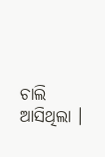ଚାଲି ଆସିଥିଲା ।